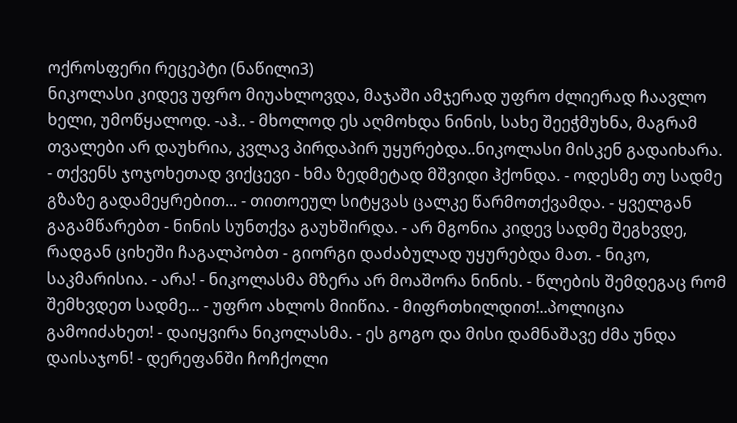ოქროსფერი რეცეპტი (ნაწილი3)
ნიკოლასი კიდევ უფრო მიუახლოვდა, მაჯაში ამჯერად უფრო ძლიერად ჩაავლო ხელი, უმოწყალოდ. -აჰ.. - მხოლოდ ეს აღმოხდა ნინის, სახე შეეჭმუხნა, მაგრამ თვალები არ დაუხრია, კვლავ პირდაპირ უყურებდა..ნიკოლასი მისკენ გადაიხარა. - თქვენს ჯოჯოხეთად ვიქცევი - ხმა ზედმეტად მშვიდი ჰქონდა. - ოდესმე თუ სადმე გზაზე გადამეყრებით... - თითოეულ სიტყვას ცალკე წარმოთქვამდა. - ყველგან გაგამწარებთ - ნინის სუნთქვა გაუხშირდა. - არ მგონია კიდევ სადმე შეგხვდე, რადგან ციხეში ჩაგალპობთ - გიორგი დაძაბულად უყურებდა მათ. - ნიკო, საკმარისია. - არა! - ნიკოლასმა მზერა არ მოაშორა ნინის. - წლების შემდეგაც რომ შემხვდეთ სადმე... - უფრო ახლოს მიიწია. - მიფრთხილდით!..პოლიცია გამოიძახეთ! - დაიყვირა ნიკოლასმა. - ეს გოგო და მისი დამნაშავე ძმა უნდა დაისაჯონ! - დერეფანში ჩოჩქოლი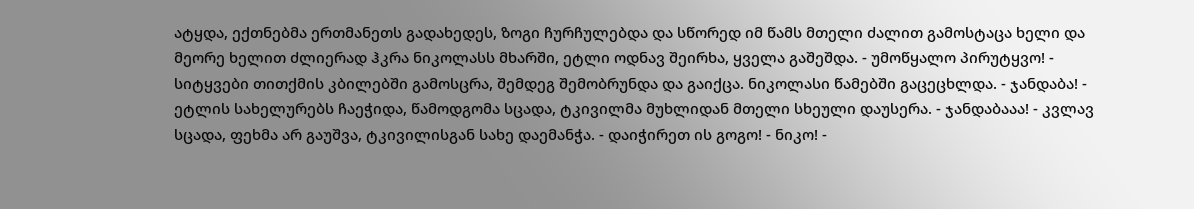ატყდა, ექთნებმა ერთმანეთს გადახედეს, ზოგი ჩურჩულებდა და სწორედ იმ წამს მთელი ძალით გამოსტაცა ხელი და მეორე ხელით ძლიერად ჰკრა ნიკოლასს მხარში, ეტლი ოდნავ შეირხა, ყველა გაშეშდა. - უმოწყალო პირუტყვო! - სიტყვები თითქმის კბილებში გამოსცრა, შემდეგ შემობრუნდა და გაიქცა. ნიკოლასი წამებში გაცეცხლდა. - ჯანდაბა! - ეტლის სახელურებს ჩაეჭიდა, წამოდგომა სცადა, ტკივილმა მუხლიდან მთელი სხეული დაუსერა. - ჯანდაბააა! - კვლავ სცადა, ფეხმა არ გაუშვა, ტკივილისგან სახე დაემანჭა. - დაიჭირეთ ის გოგო! - ნიკო! -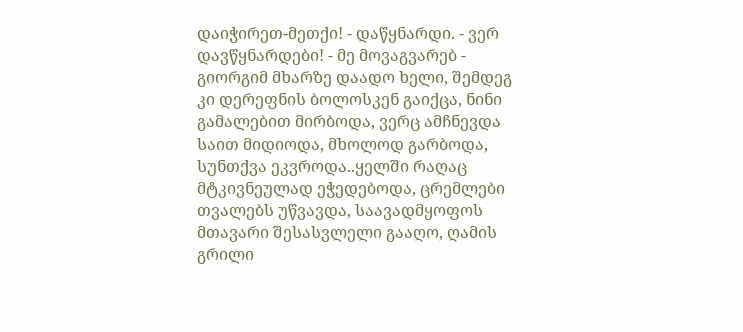დაიჭირეთ-მეთქი! - დაწყნარდი. - ვერ დავწყნარდები! - მე მოვაგვარებ - გიორგიმ მხარზე დაადო ხელი, შემდეგ კი დერეფნის ბოლოსკენ გაიქცა, ნინი გამალებით მირბოდა, ვერც ამჩნევდა საით მიდიოდა, მხოლოდ გარბოდა, სუნთქვა ეკვროდა..ყელში რაღაც მტკივნეულად ეჭედებოდა, ცრემლები თვალებს უწვავდა, საავადმყოფოს მთავარი შესასვლელი გააღო, ღამის გრილი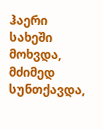ჰაერი სახეში მოხვდა, მძიმედ სუნთქავდა,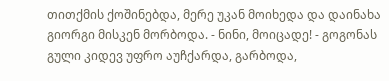თითქმის ქოშინებდა, მერე უკან მოიხედა და დაინახა გიორგი მისკენ მორბოდა. - ნინი, მოიცადე! - გოგონას გული კიდევ უფრო აუჩქარდა, გარბოდა,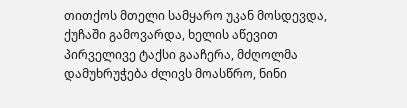თითქოს მთელი სამყარო უკან მოსდევდა, ქუჩაში გამოვარდა, ხელის აწევით პირველივე ტაქსი გააჩერა, მძღოლმა დამუხრუჭება ძლივს მოასწრო, ნინი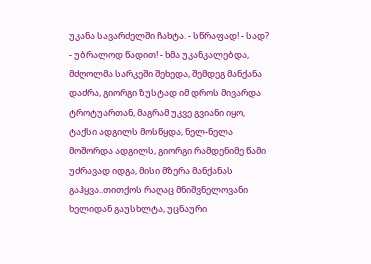უკანა სავარძელში ჩახტა. - სწრაფად! - სად? - უბრალოდ წადით! - ხმა უკანკალებდა, მძღოლმა სარკეში შეხედა, შემდეგ მანქანა დაძრა, გიორგი ზუსტად იმ დროს მივარდა ტროტუართან, მაგრამ უკვე გვიანი იყო, ტაქსი ადგილს მოსწყდა, ნელ-ნელა მოშორდა ადგილს, გიორგი რამდენიმე წამი უძრავად იდგა, მისი მზერა მანქანას გაჰყვა..თითქოს რაღაც მნიშვნელოვანი ხელიდან გაუსხლტა, უცნაური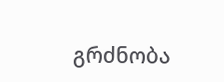გრძნობა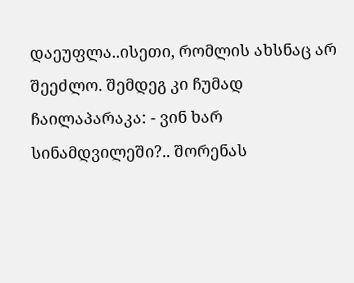დაეუფლა..ისეთი, რომლის ახსნაც არ შეეძლო. შემდეგ კი ჩუმად ჩაილაპარაკა: - ვინ ხარ სინამდვილეში?.. შორენას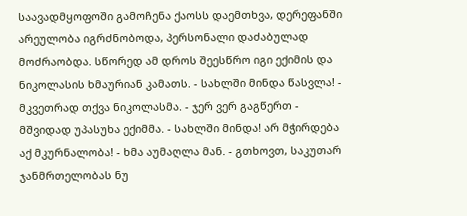საავადმყოფოში გამოჩენა ქაოსს დაემთხვა, დერეფანში არეულობა იგრძნობოდა, პერსონალი დაძაბულად მოძრაობდა. სწორედ ამ დროს შეესწრო იგი ექიმის და ნიკოლასის ხმაურიან კამათს. - სახლში მინდა წასვლა! - მკვეთრად თქვა ნიკოლასმა. - ჯერ ვერ გაგწერთ - მშვიდად უპასუხა ექიმმა. - სახლში მინდა! არ მჭირდება აქ მკურნალობა! - ხმა აუმაღლა მან. - გთხოვთ, საკუთარ ჯანმრთელობას ნუ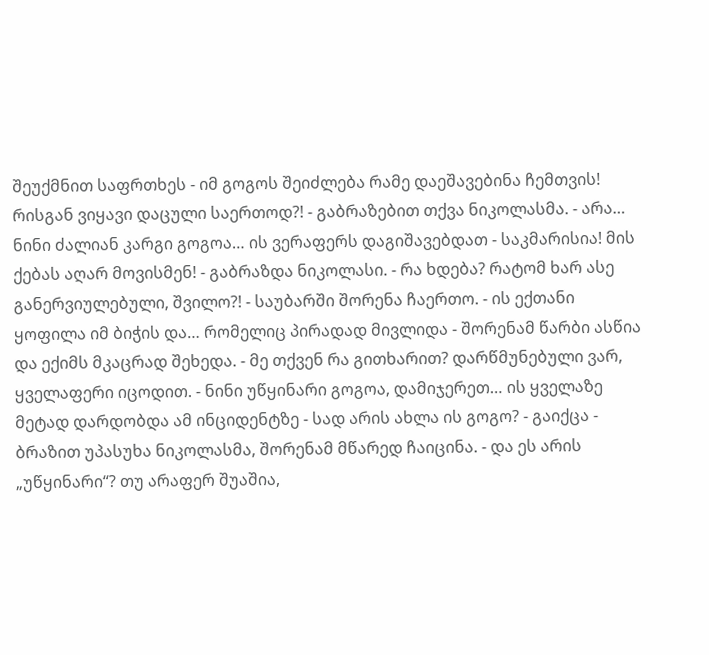შეუქმნით საფრთხეს - იმ გოგოს შეიძლება რამე დაეშავებინა ჩემთვის! რისგან ვიყავი დაცული საერთოდ?! - გაბრაზებით თქვა ნიკოლასმა. - არა… ნინი ძალიან კარგი გოგოა… ის ვერაფერს დაგიშავებდათ - საკმარისია! მის ქებას აღარ მოვისმენ! - გაბრაზდა ნიკოლასი. - რა ხდება? რატომ ხარ ასე განერვიულებული, შვილო?! - საუბარში შორენა ჩაერთო. - ის ექთანი ყოფილა იმ ბიჭის და… რომელიც პირადად მივლიდა - შორენამ წარბი ასწია და ექიმს მკაცრად შეხედა. - მე თქვენ რა გითხარით? დარწმუნებული ვარ, ყველაფერი იცოდით. - ნინი უწყინარი გოგოა, დამიჯერეთ… ის ყველაზე მეტად დარდობდა ამ ინციდენტზე - სად არის ახლა ის გოგო? - გაიქცა - ბრაზით უპასუხა ნიკოლასმა, შორენამ მწარედ ჩაიცინა. - და ეს არის „უწყინარი“? თუ არაფერ შუაშია,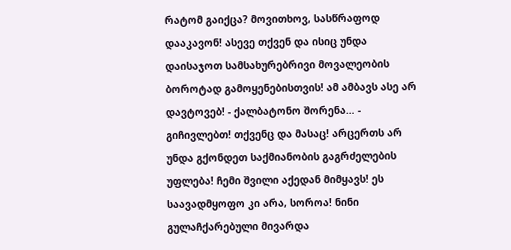რატომ გაიქცა? მოვითხოვ, სასწრაფოდ დააკავონ! ასევე თქვენ და ისიც უნდა დაისაჯოთ სამსახურებრივი მოვალეობის ბოროტად გამოყენებისთვის! ამ ამბავს ასე არ დავტოვებ! - ქალბატონო შორენა… - გიჩივლებთ! თქვენც და მასაც! არცერთს არ უნდა გქონდეთ საქმიანობის გაგრძელების უფლება! ჩემი შვილი აქედან მიმყავს! ეს საავადმყოფო კი არა, სოროა! ნინი გულაჩქარებული მივარდა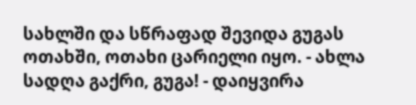სახლში და სწრაფად შევიდა გუგას ოთახში, ოთახი ცარიელი იყო. - ახლა სადღა გაქრი, გუგა! - დაიყვირა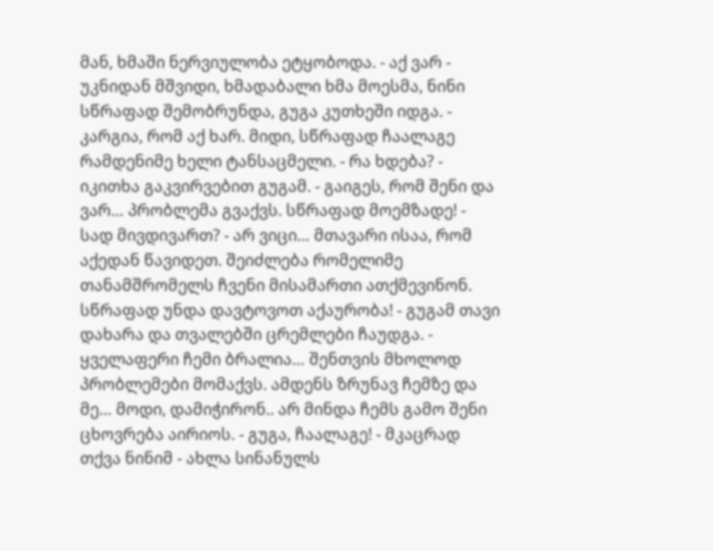მან, ხმაში ნერვიულობა ეტყობოდა. - აქ ვარ - უკნიდან მშვიდი, ხმადაბალი ხმა მოესმა, ნინი სწრაფად შემობრუნდა, გუგა კუთხეში იდგა. - კარგია, რომ აქ ხარ. მიდი, სწრაფად ჩაალაგე რამდენიმე ხელი ტანსაცმელი. - რა ხდება? - იკითხა გაკვირვებით გუგამ. - გაიგეს, რომ შენი და ვარ… პრობლემა გვაქვს. სწრაფად მოემზადე! - სად მივდივართ? - არ ვიცი… მთავარი ისაა, რომ აქედან წავიდეთ. შეიძლება რომელიმე თანამშრომელს ჩვენი მისამართი ათქმევინონ. სწრაფად უნდა დავტოვოთ აქაურობა! - გუგამ თავი დახარა და თვალებში ცრემლები ჩაუდგა. - ყველაფერი ჩემი ბრალია… შენთვის მხოლოდ პრობლემები მომაქვს. ამდენს ზრუნავ ჩემზე და მე… მოდი, დამიჭირონ.. არ მინდა ჩემს გამო შენი ცხოვრება აირიოს. - გუგა, ჩაალაგე! - მკაცრად თქვა ნინიმ - ახლა სინანულს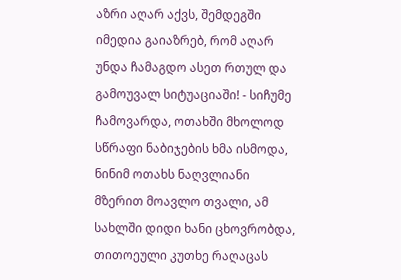აზრი აღარ აქვს, შემდეგში იმედია გაიაზრებ, რომ აღარ უნდა ჩამაგდო ასეთ რთულ და გამოუვალ სიტუაციაში! - სიჩუმე ჩამოვარდა, ოთახში მხოლოდ სწრაფი ნაბიჯების ხმა ისმოდა, ნინიმ ოთახს ნაღვლიანი მზერით მოავლო თვალი, ამ სახლში დიდი ხანი ცხოვრობდა, თითოეული კუთხე რაღაცას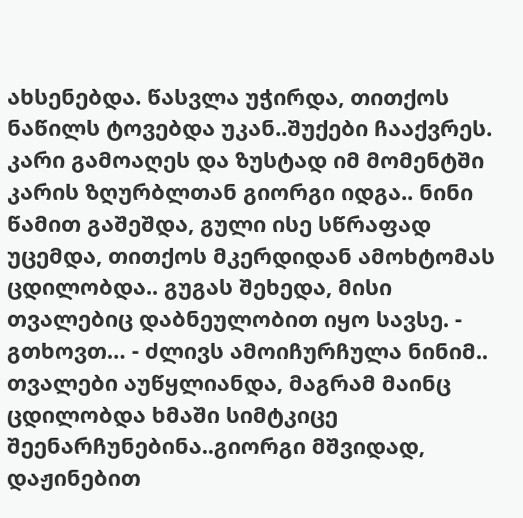ახსენებდა. წასვლა უჭირდა, თითქოს ნაწილს ტოვებდა უკან..შუქები ჩააქვრეს. კარი გამოაღეს და ზუსტად იმ მომენტში კარის ზღურბლთან გიორგი იდგა.. ნინი წამით გაშეშდა, გული ისე სწრაფად უცემდა, თითქოს მკერდიდან ამოხტომას ცდილობდა.. გუგას შეხედა, მისი თვალებიც დაბნეულობით იყო სავსე. - გთხოვთ… - ძლივს ამოიჩურჩულა ნინიმ.. თვალები აუწყლიანდა, მაგრამ მაინც ცდილობდა ხმაში სიმტკიცე შეენარჩუნებინა..გიორგი მშვიდად, დაჟინებით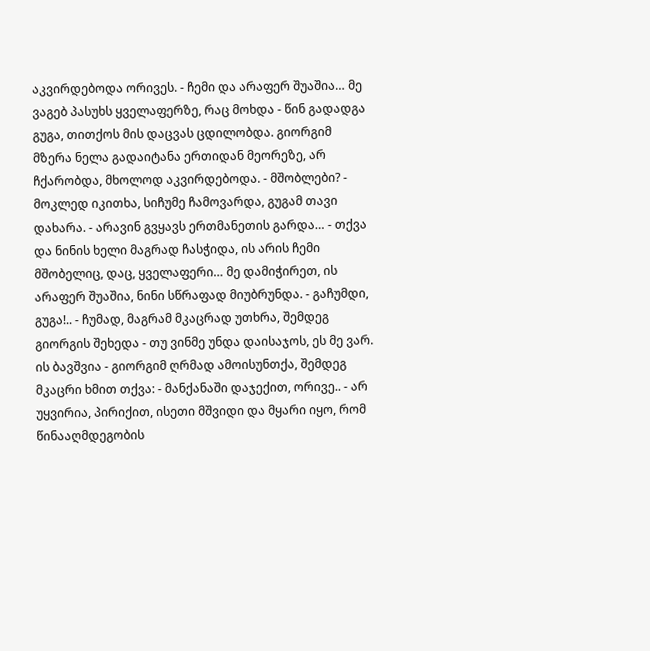აკვირდებოდა ორივეს. - ჩემი და არაფერ შუაშია… მე ვაგებ პასუხს ყველაფერზე, რაც მოხდა - წინ გადადგა გუგა, თითქოს მის დაცვას ცდილობდა. გიორგიმ მზერა ნელა გადაიტანა ერთიდან მეორეზე, არ ჩქარობდა, მხოლოდ აკვირდებოდა. - მშობლები? - მოკლედ იკითხა, სიჩუმე ჩამოვარდა, გუგამ თავი დახარა. - არავინ გვყავს ერთმანეთის გარდა… - თქვა და ნინის ხელი მაგრად ჩასჭიდა, ის არის ჩემი მშობელიც, დაც, ყველაფერი… მე დამიჭირეთ, ის არაფერ შუაშია, ნინი სწრაფად მიუბრუნდა. - გაჩუმდი, გუგა!.. - ჩუმად, მაგრამ მკაცრად უთხრა, შემდეგ გიორგის შეხედა - თუ ვინმე უნდა დაისაჯოს, ეს მე ვარ. ის ბავშვია - გიორგიმ ღრმად ამოისუნთქა, შემდეგ მკაცრი ხმით თქვა: - მანქანაში დაჯექით, ორივე.. - არ უყვირია, პირიქით, ისეთი მშვიდი და მყარი იყო, რომ წინააღმდეგობის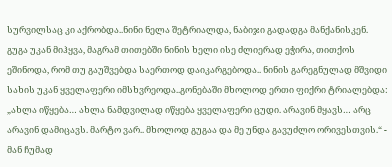სურვილსაც კი აქრობდა..ნინი ნელა შეტრიალდა, ნაბიჯი გადადგა მანქანისკენ. გუგა უკან მიჰყვა, მაგრამ თითებში ნინის ხელი ისე ძლიერად ეჭირა, თითქოს ეშინოდა, რომ თუ გაუშვებდა საერთოდ დაიკარგებოდა.. ნინის გარეგნულად მშვიდი სახის უკან ყველაფერი იმსხვრეოდა..გონებაში მხოლოდ ერთი ფიქრი ტრიალებდა: „ახლა იწყება… ახლა ნამდვილად იწყება ყველაფერი ცუდი. არავინ მყავს… არც არავინ დამიცავს. მარტო ვარ.. მხოლოდ გუგაა და მე უნდა გავუძლო ორივესთვის.“ - მან ჩუმად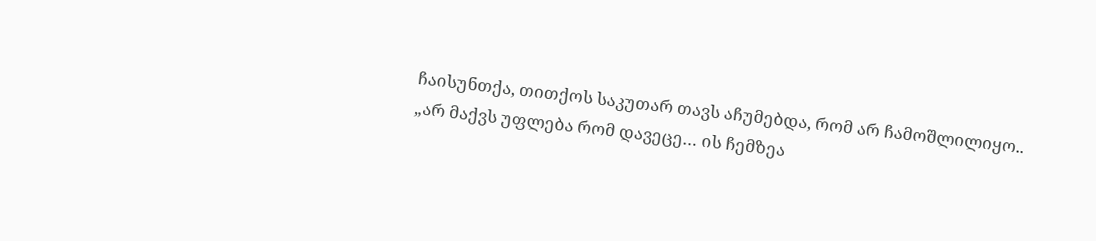ჩაისუნთქა, თითქოს საკუთარ თავს აჩუმებდა, რომ არ ჩამოშლილიყო.. „არ მაქვს უფლება რომ დავეცე… ის ჩემზეა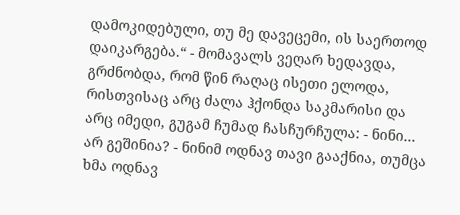დამოკიდებული, თუ მე დავეცემი, ის საერთოდ დაიკარგება.“ - მომავალს ვეღარ ხედავდა, გრძნობდა, რომ წინ რაღაც ისეთი ელოდა, რისთვისაც არც ძალა ჰქონდა საკმარისი და არც იმედი, გუგამ ჩუმად ჩასჩურჩულა: - ნინი… არ გეშინია? - ნინიმ ოდნავ თავი გააქნია, თუმცა ხმა ოდნავ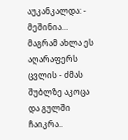აუკანკალდა: - მეშინია… მაგრამ ახლა ეს აღარაფერს ცვლის - ძმას შუბლზე აკოცა და გულში ჩაიკრა..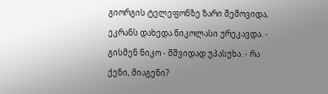გიორგის ტელეფონზე ზარი შემოვიდა, ეკრანს დახედა ნიკოლასი ურეკავდა. - გისმენ ნიკო - მშვიდად უპასუხა. - რა ქენი, მიაგენი?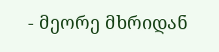- მეორე მხრიდან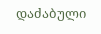დაძაბული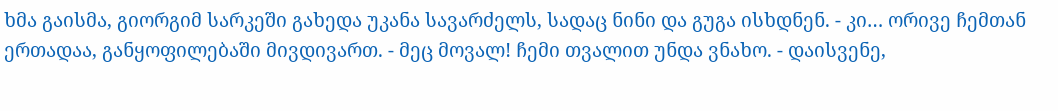ხმა გაისმა, გიორგიმ სარკეში გახედა უკანა სავარძელს, სადაც ნინი და გუგა ისხდნენ. - კი… ორივე ჩემთან ერთადაა, განყოფილებაში მივდივართ. - მეც მოვალ! ჩემი თვალით უნდა ვნახო. - დაისვენე,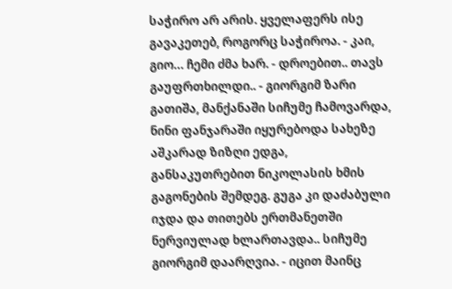საჭირო არ არის. ყველაფერს ისე გავაკეთებ, როგორც საჭიროა. - კაი, გიო… ჩემი ძმა ხარ. - დროებით.. თავს გაუფრთხილდი.. - გიორგიმ ზარი გათიშა, მანქანაში სიჩუმე ჩამოვარდა, ნინი ფანჯარაში იყურებოდა სახეზე აშკარად ზიზღი ედგა, განსაკუთრებით ნიკოლასის ხმის გაგონების შემდეგ. გუგა კი დაძაბული იჯდა და თითებს ერთმანეთში ნერვიულად ხლართავდა.. სიჩუმე გიორგიმ დაარღვია. - იცით მაინც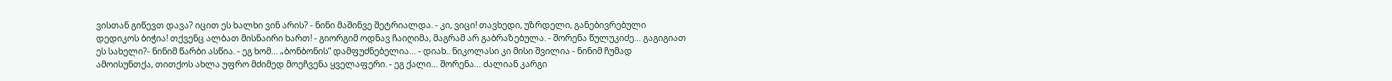ვისთან გიწევთ დავა? იცით ეს ხალხი ვინ არის? - ნინი მაშინვე შეტრიალდა. - კი, ვიცი! თავხედი, უზრდელი, განებივრებული დედიკოს ბიჭია! თქვენც ალბათ მისნაირი ხართ! - გიორგიმ ოდნავ ჩაიღიმა, მაგრამ არ გაბრაზებულა. - შორენა წულუკიძე… გაგიგიათ ეს სახელი?- ნინიმ წარბი ასწია. - ეგ ხომ… „ბონბონის“ დამფუძნებელია… - დიახ.. ნიკოლასი კი მისი შვილია - ნინიმ ჩუმად ამოისუნთქა, თითქოს ახლა უფრო მძიმედ მოეჩვენა ყველაფერი. - ეგ ქალი… შორენა… ძალიან კარგი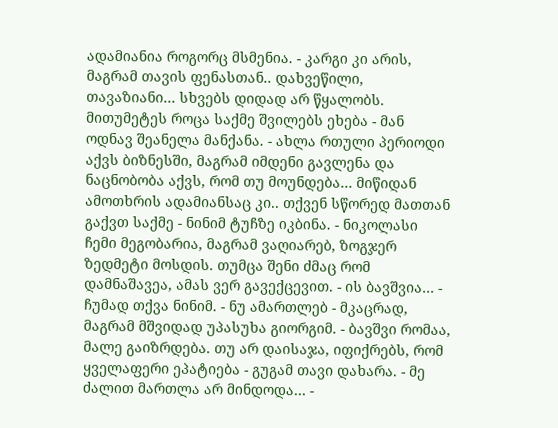ადამიანია როგორც მსმენია. - კარგი კი არის, მაგრამ თავის ფენასთან.. დახვეწილი, თავაზიანი… სხვებს დიდად არ წყალობს. მითუმეტეს როცა საქმე შვილებს ეხება - მან ოდნავ შეანელა მანქანა. - ახლა რთული პერიოდი აქვს ბიზნესში, მაგრამ იმდენი გავლენა და ნაცნობობა აქვს, რომ თუ მოუნდება… მიწიდან ამოთხრის ადამიანსაც კი.. თქვენ სწორედ მათთან გაქვთ საქმე - ნინიმ ტუჩზე იკბინა. - ნიკოლასი ჩემი მეგობარია, მაგრამ ვაღიარებ, ზოგჯერ ზედმეტი მოსდის. თუმცა შენი ძმაც რომ დამნაშავეა, ამას ვერ გავექცევით. - ის ბავშვია… - ჩუმად თქვა ნინიმ. - ნუ ამართლებ - მკაცრად, მაგრამ მშვიდად უპასუხა გიორგიმ. - ბავშვი რომაა, მალე გაიზრდება. თუ არ დაისაჯა, იფიქრებს, რომ ყველაფერი ეპატიება - გუგამ თავი დახარა. - მე ძალით მართლა არ მინდოდა… -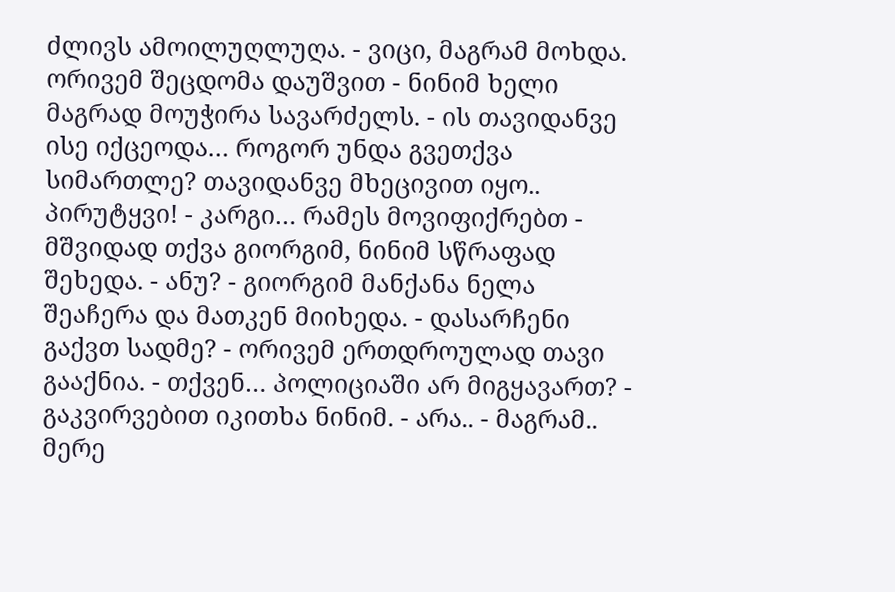ძლივს ამოილუღლუღა. - ვიცი, მაგრამ მოხდა. ორივემ შეცდომა დაუშვით - ნინიმ ხელი მაგრად მოუჭირა სავარძელს. - ის თავიდანვე ისე იქცეოდა… როგორ უნდა გვეთქვა სიმართლე? თავიდანვე მხეცივით იყო.. პირუტყვი! - კარგი… რამეს მოვიფიქრებთ - მშვიდად თქვა გიორგიმ, ნინიმ სწრაფად შეხედა. - ანუ? - გიორგიმ მანქანა ნელა შეაჩერა და მათკენ მიიხედა. - დასარჩენი გაქვთ სადმე? - ორივემ ერთდროულად თავი გააქნია. - თქვენ… პოლიციაში არ მიგყავართ? - გაკვირვებით იკითხა ნინიმ. - არა.. - მაგრამ.. მერე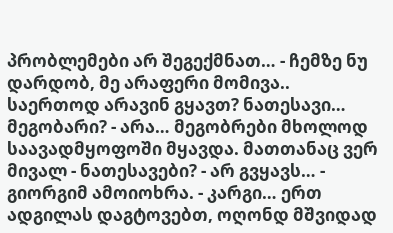პრობლემები არ შეგექმნათ… - ჩემზე ნუ დარდობ, მე არაფერი მომივა.. საერთოდ არავინ გყავთ? ნათესავი… მეგობარი? - არა… მეგობრები მხოლოდ საავადმყოფოში მყავდა. მათთანაც ვერ მივალ - ნათესავები? - არ გვყავს… - გიორგიმ ამოიოხრა. - კარგი… ერთ ადგილას დაგტოვებთ, ოღონდ მშვიდად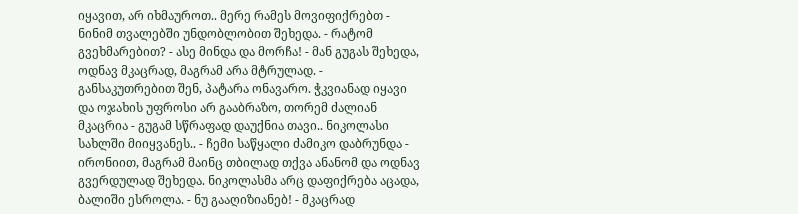იყავით, არ იხმაუროთ.. მერე რამეს მოვიფიქრებთ - ნინიმ თვალებში უნდობლობით შეხედა. - რატომ გვეხმარებით? - ასე მინდა და მორჩა! - მან გუგას შეხედა, ოდნავ მკაცრად, მაგრამ არა მტრულად. - განსაკუთრებით შენ, პატარა ონავარო. ჭკვიანად იყავი და ოჯახის უფროსი არ გააბრაზო, თორემ ძალიან მკაცრია - გუგამ სწრაფად დაუქნია თავი.. ნიკოლასი სახლში მიიყვანეს.. - ჩემი საწყალი ძამიკო დაბრუნდა - ირონიით, მაგრამ მაინც თბილად თქვა ანანომ და ოდნავ გვერდულად შეხედა. ნიკოლასმა არც დაფიქრება აცადა, ბალიში ესროლა. - ნუ გააღიზიანებ! - მკაცრად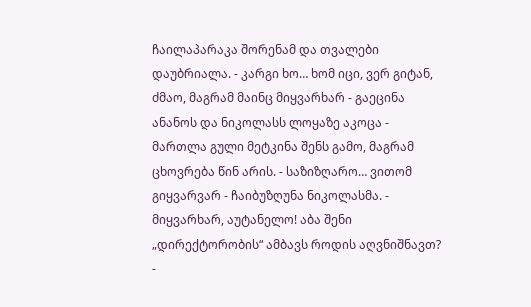ჩაილაპარაკა შორენამ და თვალები დაუბრიალა. - კარგი ხო… ხომ იცი, ვერ გიტან, ძმაო, მაგრამ მაინც მიყვარხარ - გაეცინა ანანოს და ნიკოლასს ლოყაზე აკოცა - მართლა გული მეტკინა შენს გამო, მაგრამ ცხოვრება წინ არის. - საზიზღარო… ვითომ გიყვარვარ - ჩაიბუზღუნა ნიკოლასმა. - მიყვარხარ, აუტანელო! აბა შენი „დირექტორობის“ ამბავს როდის აღვნიშნავთ? -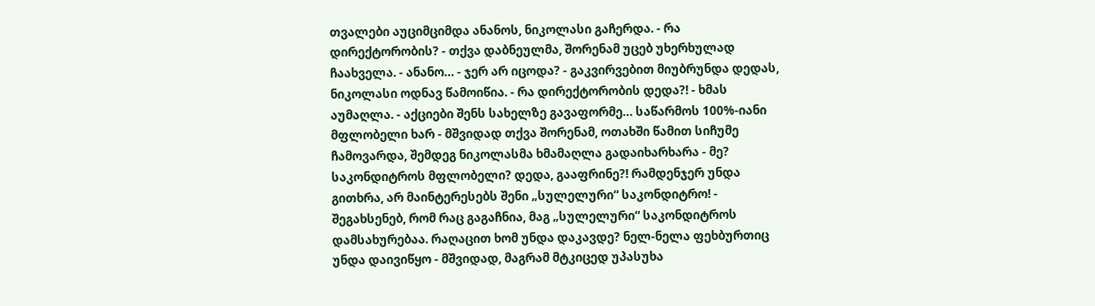თვალები აუციმციმდა ანანოს, ნიკოლასი გაჩერდა. - რა დირექტორობის? - თქვა დაბნეულმა, შორენამ უცებ უხერხულად ჩაახველა. - ანანო… - ჯერ არ იცოდა? - გაკვირვებით მიუბრუნდა დედას, ნიკოლასი ოდნავ წამოიწია. - რა დირექტორობის დედა?! - ხმას აუმაღლა. - აქციები შენს სახელზე გავაფორმე… საწარმოს 100%-იანი მფლობელი ხარ - მშვიდად თქვა შორენამ, ოთახში წამით სიჩუმე ჩამოვარდა, შემდეგ ნიკოლასმა ხმამაღლა გადაიხარხარა - მე? საკონდიტროს მფლობელი? დედა, გააფრინე?! რამდენჯერ უნდა გითხრა, არ მაინტერესებს შენი „სულელური“ საკონდიტრო! - შეგახსენებ, რომ რაც გაგაჩნია, მაგ „სულელური“ საკონდიტროს დამსახურებაა. რაღაცით ხომ უნდა დაკავდე? ნელ-ნელა ფეხბურთიც უნდა დაივიწყო - მშვიდად, მაგრამ მტკიცედ უპასუხა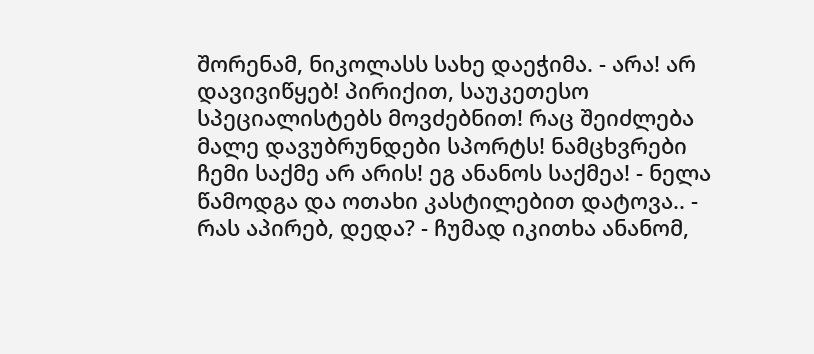შორენამ, ნიკოლასს სახე დაეჭიმა. - არა! არ დავივიწყებ! პირიქით, საუკეთესო სპეციალისტებს მოვძებნით! რაც შეიძლება მალე დავუბრუნდები სპორტს! ნამცხვრები ჩემი საქმე არ არის! ეგ ანანოს საქმეა! - ნელა წამოდგა და ოთახი კასტილებით დატოვა.. - რას აპირებ, დედა? - ჩუმად იკითხა ანანომ,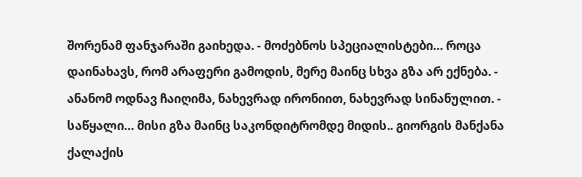შორენამ ფანჯარაში გაიხედა. - მოძებნოს სპეციალისტები… როცა დაინახავს, რომ არაფერი გამოდის, მერე მაინც სხვა გზა არ ექნება. - ანანომ ოდნავ ჩაიღიმა, ნახევრად ირონიით, ნახევრად სინანულით. - საწყალი… მისი გზა მაინც საკონდიტრომდე მიდის.. გიორგის მანქანა ქალაქის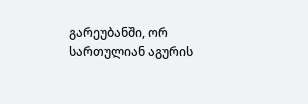გარეუბანში, ორ სართულიან აგურის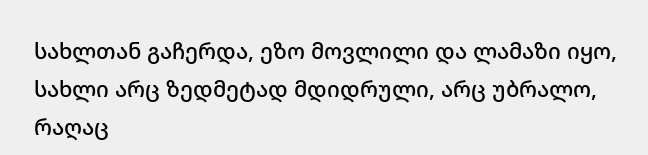სახლთან გაჩერდა, ეზო მოვლილი და ლამაზი იყო, სახლი არც ზედმეტად მდიდრული, არც უბრალო, რაღაც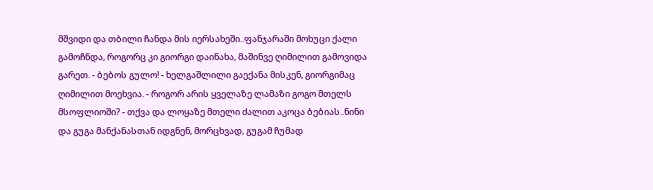მშვიდი და თბილი ჩანდა მის იერსახეში..ფანჯარაში მოხუცი ქალი გამოჩნდა, როგორც კი გიორგი დაინახა, მაშინვე ღიმილით გამოვიდა გარეთ. - ბებოს გულო! - ხელგაშლილი გაექანა მისკენ, გიორგიმაც ღიმილით მოეხვია. - როგორ არის ყველაზე ლამაზი გოგო მთელს მსოფლიოში? - თქვა და ლოყაზე მთელი ძალით აკოცა ბებიას..ნინი და გუგა მანქანასთან იდგნენ, მორცხვად, გუგამ ჩუმად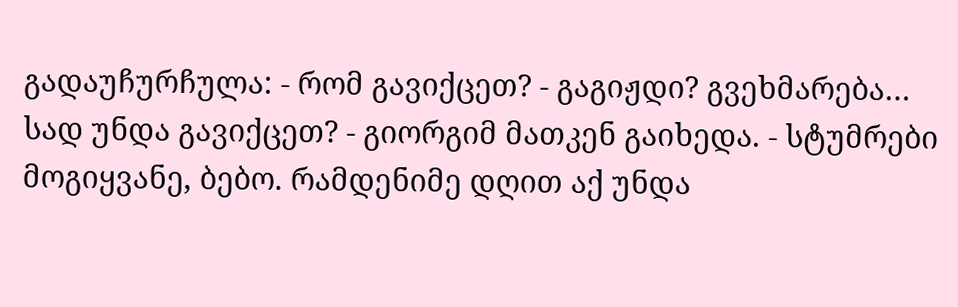გადაუჩურჩულა: - რომ გავიქცეთ? - გაგიჟდი? გვეხმარება… სად უნდა გავიქცეთ? - გიორგიმ მათკენ გაიხედა. - სტუმრები მოგიყვანე, ბებო. რამდენიმე დღით აქ უნდა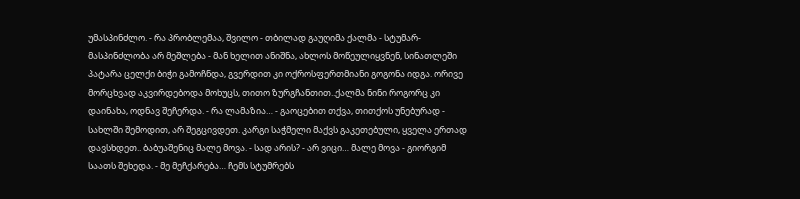უმასპინძლო. - რა პრობლემაა, შვილო - თბილად გაუღიმა ქალმა - სტუმარ-მასპინძლობა არ მეშლება - მან ხელით ანიშნა, ახლოს მოწეულიყვნენ, სინათლეში პატარა ცელქი ბიჭი გამოჩნდა, გვერდით კი ოქროსფერთმიანი გოგონა იდგა. ორივე მორცხვად აკვირდებოდა მოხუცს, თითო ზურგჩანთით..ქალმა ნინი როგორც კი დაინახა, ოდნავ შეჩერდა. - რა ლამაზია… - გაოცებით თქვა, თითქოს უნებურად - სახლში შემოდით, არ შეგცივდეთ. კარგი საჭმელი მაქვს გაკეთებული, ყველა ერთად დავსხდეთ.. ბაბუაშენიც მალე მოვა. - სად არის? - არ ვიცი… მალე მოვა - გიორგიმ საათს შეხედა. - მე მეჩქარება… ჩემს სტუმრებს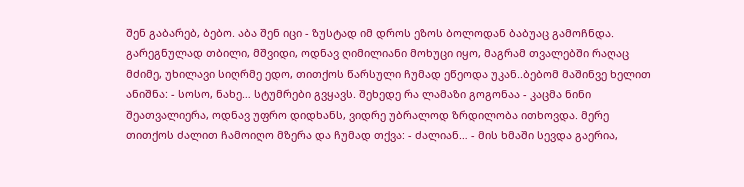შენ გაბარებ, ბებო. აბა შენ იცი - ზუსტად იმ დროს ეზოს ბოლოდან ბაბუაც გამოჩნდა. გარეგნულად თბილი, მშვიდი, ოდნავ ღიმილიანი მოხუცი იყო, მაგრამ თვალებში რაღაც მძიმე, უხილავი სიღრმე ედო, თითქოს წარსული ჩუმად ეწეოდა უკან..ბებომ მაშინვე ხელით ანიშნა: - სოსო, ნახე… სტუმრები გვყავს. შეხედე რა ლამაზი გოგონაა - კაცმა ნინი შეათვალიერა, ოდნავ უფრო დიდხანს, ვიდრე უბრალოდ ზრდილობა ითხოვდა. მერე თითქოს ძალით ჩამოიღო მზერა და ჩუმად თქვა: - ძალიან… - მის ხმაში სევდა გაერია,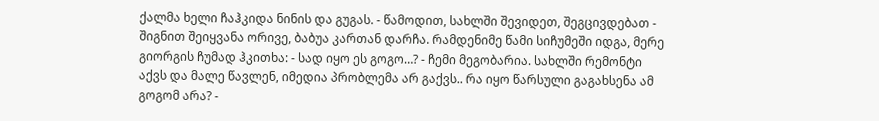ქალმა ხელი ჩაჰკიდა ნინის და გუგას. - წამოდით, სახლში შევიდეთ, შეგცივდებათ - შიგნით შეიყვანა ორივე, ბაბუა კართან დარჩა. რამდენიმე წამი სიჩუმეში იდგა, მერე გიორგის ჩუმად ჰკითხა: - სად იყო ეს გოგო…? - ჩემი მეგობარია. სახლში რემონტი აქვს და მალე წავლენ, იმედია პრობლემა არ გაქვს.. რა იყო წარსული გაგახსენა ამ გოგომ არა? -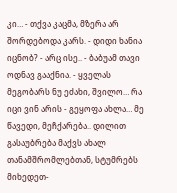კი… - თქვა კაცმა, მზერა არ შორდებოდა კარს. - დიდი ხანია იცნობ? - არც ისე.. - ბაბუამ თავი ოდნავ გააქნია. - ყველას მეგობარს ნუ ეძახი, შვილო… რა იცი ვინ არის - გეყოფა ახლა… მე წავედი, მეჩქარება.. დილით გასაუბრება მაქვს ახალ თანამშრომლებთან, სტუმრებს მიხედეთ-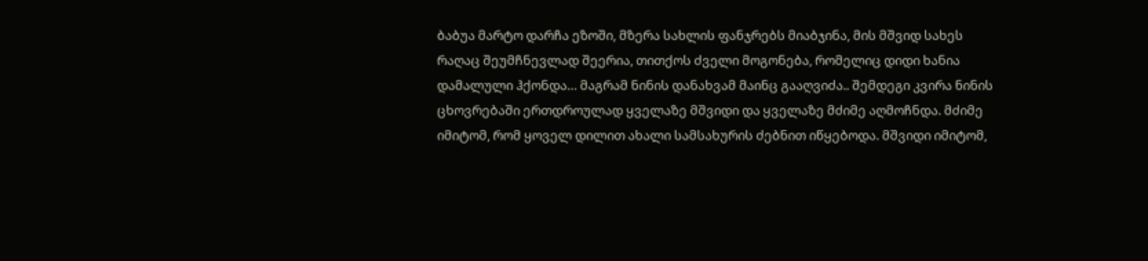ბაბუა მარტო დარჩა ეზოში, მზერა სახლის ფანჯრებს მიაბჯინა, მის მშვიდ სახეს რაღაც შეუმჩნევლად შეერია, თითქოს ძველი მოგონება, რომელიც დიდი ხანია დამალული ჰქონდა… მაგრამ ნინის დანახვამ მაინც გააღვიძა.. შემდეგი კვირა ნინის ცხოვრებაში ერთდროულად ყველაზე მშვიდი და ყველაზე მძიმე აღმოჩნდა. მძიმე იმიტომ, რომ ყოველ დილით ახალი სამსახურის ძებნით იწყებოდა. მშვიდი იმიტომ,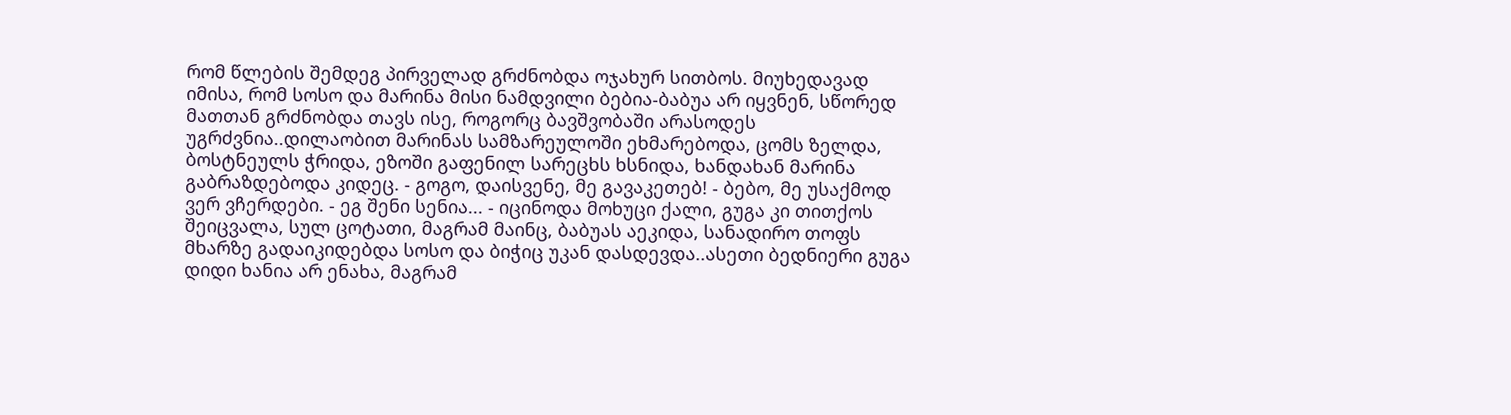რომ წლების შემდეგ პირველად გრძნობდა ოჯახურ სითბოს. მიუხედავად იმისა, რომ სოსო და მარინა მისი ნამდვილი ბებია-ბაბუა არ იყვნენ, სწორედ მათთან გრძნობდა თავს ისე, როგორც ბავშვობაში არასოდეს უგრძვნია..დილაობით მარინას სამზარეულოში ეხმარებოდა, ცომს ზელდა, ბოსტნეულს ჭრიდა, ეზოში გაფენილ სარეცხს ხსნიდა, ხანდახან მარინა გაბრაზდებოდა კიდეც. - გოგო, დაისვენე, მე გავაკეთებ! - ბებო, მე უსაქმოდ ვერ ვჩერდები. - ეგ შენი სენია... - იცინოდა მოხუცი ქალი, გუგა კი თითქოს შეიცვალა, სულ ცოტათი, მაგრამ მაინც, ბაბუას აეკიდა, სანადირო თოფს მხარზე გადაიკიდებდა სოსო და ბიჭიც უკან დასდევდა..ასეთი ბედნიერი გუგა დიდი ხანია არ ენახა, მაგრამ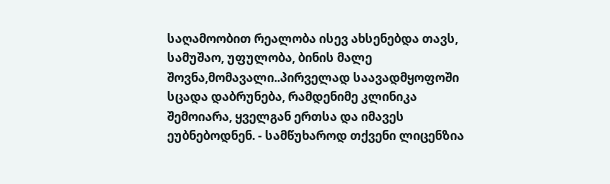საღამოობით რეალობა ისევ ახსენებდა თავს, სამუშაო, უფულობა, ბინის მალე შოვნა,მომავალი..პირველად საავადმყოფოში სცადა დაბრუნება, რამდენიმე კლინიკა შემოიარა, ყველგან ერთსა და იმავეს ეუბნებოდნენ. - სამწუხაროდ თქვენი ლიცენზია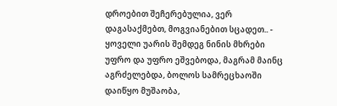დროებით შეჩერებულია, ვერ დაგასაქმებთ, მოგვიანებით სცადეთ.. - ყოველი უარის შემდეგ ნინის მხრები უფრო და უფრო ეშვებოდა, მაგრამ მაინც აგრძელებდა, ბოლოს სამრეცხაოში დაიწყო მუშაობა,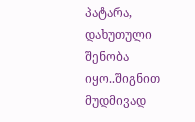პატარა, დახუთული შენობა იყო..შიგნით მუდმივად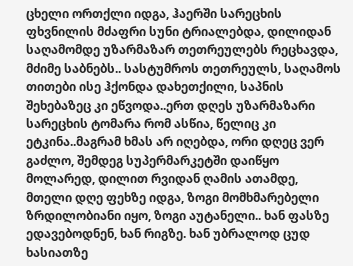ცხელი ორთქლი იდგა, ჰაერში სარეცხის ფხვნილის მძაფრი სუნი ტრიალებდა, დილიდან საღამომდე უზარმაზარ თეთრეულებს რეცხავდა, მძიმე საბნებს.. სასტუმროს თეთრეულს, საღამოს თითები ისე ჰქონდა დახეთქილი, საპნის შეხებაზეც კი ეწვოდა..ერთ დღეს უზარმაზარი სარეცხის ტომარა რომ ასწია, წელიც კი ეტკინა..მაგრამ ხმას არ იღებდა, ორი დღეც ვერ გაძლო, შემდეგ სუპერმარკეტში დაიწყო მოლარედ, დილით რვიდან ღამის ათამდე, მთელი დღე ფეხზე იდგა, ზოგი მომხმარებელი ზრდილობიანი იყო, ზოგი აუტანელი.. ხან ფასზე ედავებოდნენ, ხან რიგზე. ხან უბრალოდ ცუდ ხასიათზე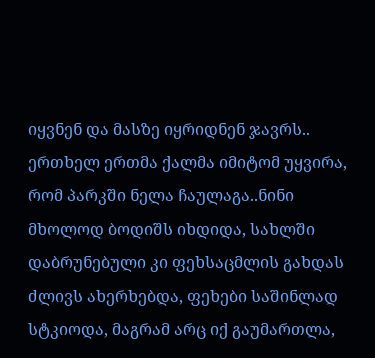იყვნენ და მასზე იყრიდნენ ჯავრს.. ერთხელ ერთმა ქალმა იმიტომ უყვირა, რომ პარკში ნელა ჩაულაგა..ნინი მხოლოდ ბოდიშს იხდიდა, სახლში დაბრუნებული კი ფეხსაცმლის გახდას ძლივს ახერხებდა, ფეხები საშინლად სტკიოდა, მაგრამ არც იქ გაუმართლა,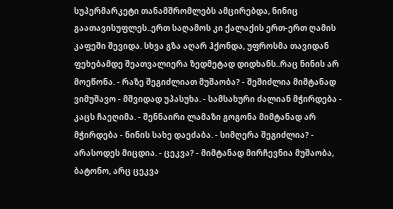სუპერმარკეტი თანამშრომლებს ამცირებდა, ნინიც გაათავისუფლეს..ერთ საღამოს კი ქალაქის ერთ-ერთ ღამის კაფეში შევიდა. სხვა გზა აღარ ჰქონდა, უფროსმა თავიდან ფეხებამდე შეათვალიერა ზედმეტად დიდხანს..რაც ნინის არ მოეწონა. - რაზე შეგიძლიათ მუშაობა? - შემიძლია მიმტანად ვიმუშავო - მშვიდად უპასუხა. - სამსახური ძალიან მჭირდება - კაცს ჩაეღიმა. - შენნაირი ლამაზი გოგონა მიმტანად არ მჭირდება - ნინის სახე დაეძაბა. - სიმღერა შეგიძლია? - არასოდეს მიცდია. - ცეკვა? - მიმტანად მირჩევნია მუშაობა, ბატონო, არც ცეკვა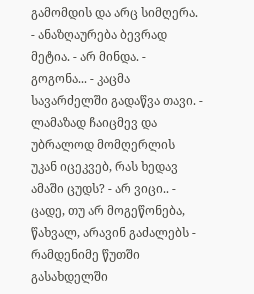გამომდის და არც სიმღერა. - ანაზღაურება ბევრად მეტია. - არ მინდა. - გოგონა... - კაცმა სავარძელში გადაწვა თავი. - ლამაზად ჩაიცმევ და უბრალოდ მომღერლის უკან იცეკვებ, რას ხედავ ამაში ცუდს? - არ ვიცი.. - ცადე, თუ არ მოგეწონება, წახვალ, არავინ გაძალებს - რამდენიმე წუთში გასახდელში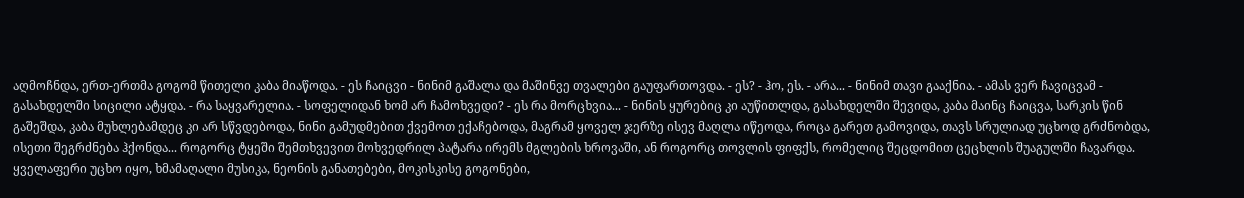აღმოჩნდა, ერთ-ერთმა გოგომ წითელი კაბა მიაწოდა. - ეს ჩაიცვი - ნინიმ გაშალა და მაშინვე თვალები გაუფართოვდა. - ეს? - ჰო, ეს. - არა... - ნინიმ თავი გააქნია. - ამას ვერ ჩავიცვამ - გასახდელში სიცილი ატყდა. - რა საყვარელია. - სოფელიდან ხომ არ ჩამოხვედი? - ეს რა მორცხვია... - ნინის ყურებიც კი აუწითლდა, გასახდელში შევიდა, კაბა მაინც ჩაიცვა, სარკის წინ გაშეშდა, კაბა მუხლებამდეც კი არ სწვდებოდა, ნინი გამუდმებით ქვემოთ ექაჩებოდა, მაგრამ ყოველ ჯერზე ისევ მაღლა იწეოდა, როცა გარეთ გამოვიდა, თავს სრულიად უცხოდ გრძნობდა, ისეთი შეგრძნება ჰქონდა... როგორც ტყეში შემთხვევით მოხვედრილ პატარა ირემს მგლების ხროვაში, ან როგორც თოვლის ფიფქს, რომელიც შეცდომით ცეცხლის შუაგულში ჩავარდა. ყველაფერი უცხო იყო, ხმამაღალი მუსიკა, ნეონის განათებები, მოკისკისე გოგონები,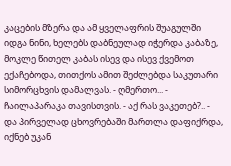კაცების მზერა და ამ ყველაფრის შუაგულში იდგა ნინი, ხელებს დაბნეულად იჭერდა კაბაზე, მოკლე წითელ კაბას ისევ და ისევ ქვემოთ ექაჩებოდა, თითქოს ამით შეძლებდა საკუთარი სიმორცხვის დამალვას. - ღმერთო... - ჩაილაპარაკა თავისთვის. - აქ რას ვაკეთებ?.. - და პირველად ცხოვრებაში მართლა დაფიქრდა, იქნებ უკან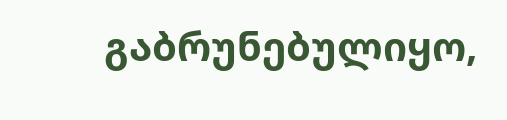გაბრუნებულიყო,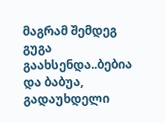მაგრამ შემდეგ გუგა გაახსენდა..ბებია და ბაბუა, გადაუხდელი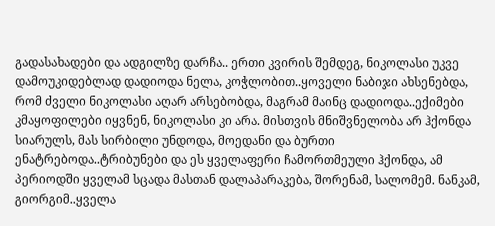გადასახადები და ადგილზე დარჩა.. ერთი კვირის შემდეგ, ნიკოლასი უკვე დამოუკიდებლად დადიოდა ნელა, კოჭლობით..ყოველი ნაბიჯი ახსენებდა, რომ ძველი ნიკოლასი აღარ არსებობდა, მაგრამ მაინც დადიოდა..ექიმები კმაყოფილები იყვნენ, ნიკოლასი კი არა. მისთვის მნიშვნელობა არ ჰქონდა სიარულს, მას სირბილი უნდოდა, მოედანი და ბურთი ენატრებოდა..ტრიბუნები და ეს ყველაფერი ჩამორთმეული ჰქონდა, ამ პერიოდში ყველამ სცადა მასთან დალაპარაკება, შორენამ, სალომემ. ნანკამ, გიორგიმ..ყველა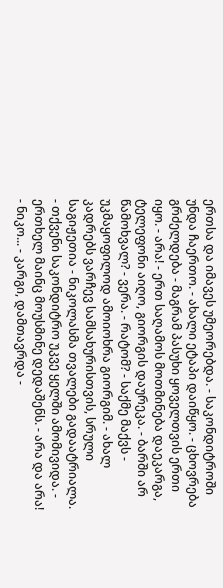ერთსა და იმავეს უმეორებდა. - საკონდიტროში უნდა ჩაერთო. - ახალი ეტაპი დაიწყო. - ცხოვრება გრძელდება - მაგრამ პასუხი ყოველთვის ერთი იყო. - არა! - ერთ საღამოს მოთმინება დაეკარგა, ტელეფონი აიღო, გიორგის დაურეკა. - ბარში არ წამოხვალ? - ვერა. - რატომ? - საქმე მაქვს - უკმაყოფილოდ ამოიოხრა გიორგიმ. - ახალ კადრებს ვარჩევ სამსახურისთვის, სრული საგიჟეთია - ნიკოლასმა თვალები გადაატრიალა. - თქვენი საკონდიტრო უკვე ყელში ამომივიდა. - ერთხელ მაინც მოუსმინე დედაშენს. - არა და არა! - ნიკო... - კარგი, დამთავრდა -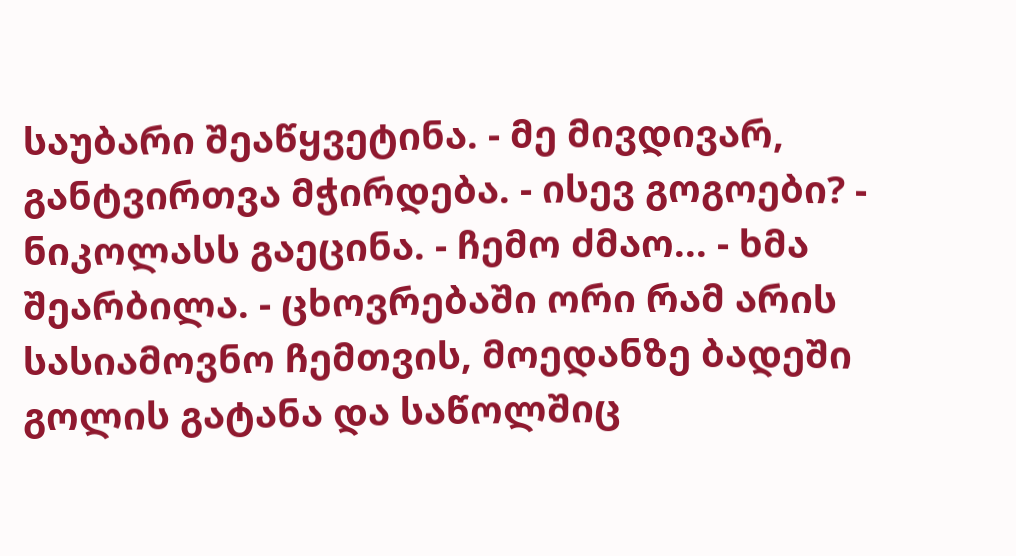საუბარი შეაწყვეტინა. - მე მივდივარ, განტვირთვა მჭირდება. - ისევ გოგოები? - ნიკოლასს გაეცინა. - ჩემო ძმაო... - ხმა შეარბილა. - ცხოვრებაში ორი რამ არის სასიამოვნო ჩემთვის, მოედანზე ბადეში გოლის გატანა და საწოლშიც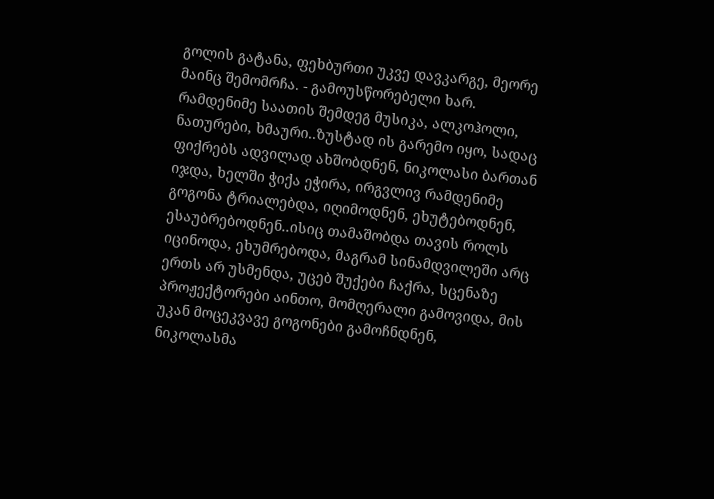გოლის გატანა, ფეხბურთი უკვე დავკარგე, მეორე მაინც შემომრჩა. - გამოუსწორებელი ხარ. რამდენიმე საათის შემდეგ მუსიკა, ალკოჰოლი, ნათურები, ხმაური..ზუსტად ის გარემო იყო, სადაც ფიქრებს ადვილად ახშობდნენ, ნიკოლასი ბართან იჯდა, ხელში ჭიქა ეჭირა, ირგვლივ რამდენიმე გოგონა ტრიალებდა, იღიმოდნენ, ეხუტებოდნენ, ესაუბრებოდნენ..ისიც თამაშობდა თავის როლს იცინოდა, ეხუმრებოდა, მაგრამ სინამდვილეში არც ერთს არ უსმენდა, უცებ შუქები ჩაქრა, სცენაზე პროჟექტორები აინთო, მომღერალი გამოვიდა, მის უკან მოცეკვავე გოგონები გამოჩნდნენ, ნიკოლასმა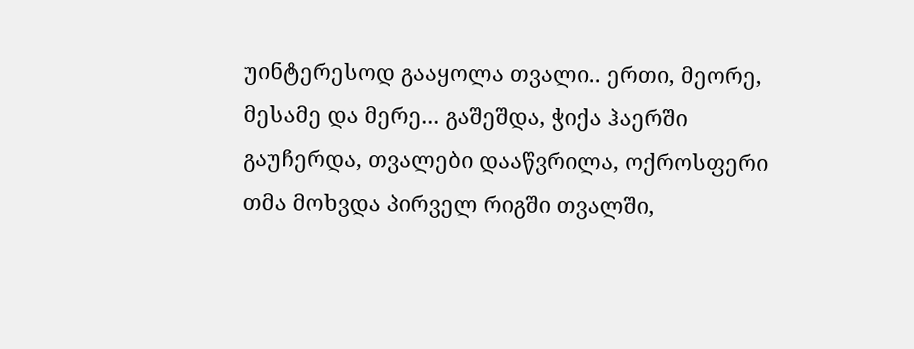უინტერესოდ გააყოლა თვალი.. ერთი, მეორე, მესამე და მერე... გაშეშდა, ჭიქა ჰაერში გაუჩერდა, თვალები დააწვრილა, ოქროსფერი თმა მოხვდა პირველ რიგში თვალში,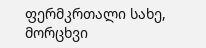ფერმკრთალი სახე, მორცხვი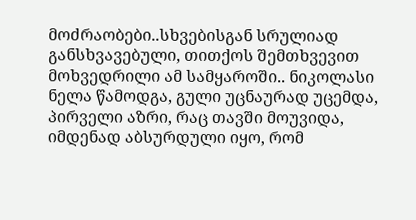მოძრაობები..სხვებისგან სრულიად განსხვავებული, თითქოს შემთხვევით მოხვედრილი ამ სამყაროში.. ნიკოლასი ნელა წამოდგა, გული უცნაურად უცემდა, პირველი აზრი, რაც თავში მოუვიდა, იმდენად აბსურდული იყო, რომ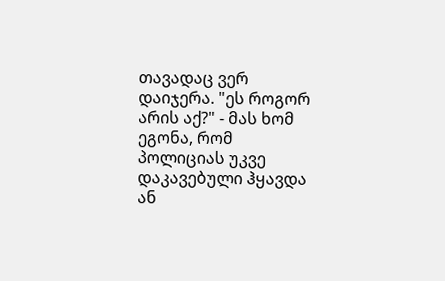თავადაც ვერ დაიჯერა. "ეს როგორ არის აქ?" - მას ხომ ეგონა, რომ პოლიციას უკვე დაკავებული ჰყავდა ან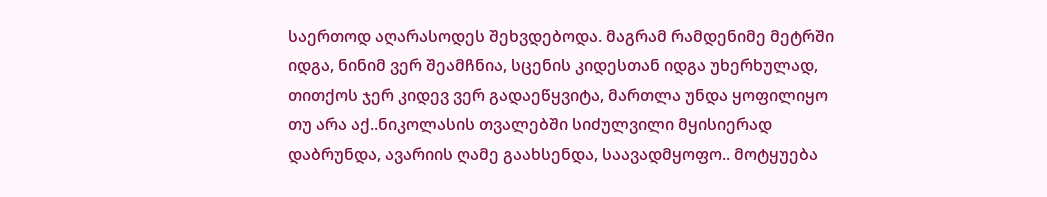საერთოდ აღარასოდეს შეხვდებოდა. მაგრამ რამდენიმე მეტრში იდგა, ნინიმ ვერ შეამჩნია, სცენის კიდესთან იდგა უხერხულად, თითქოს ჯერ კიდევ ვერ გადაეწყვიტა, მართლა უნდა ყოფილიყო თუ არა აქ..ნიკოლასის თვალებში სიძულვილი მყისიერად დაბრუნდა, ავარიის ღამე გაახსენდა, საავადმყოფო.. მოტყუება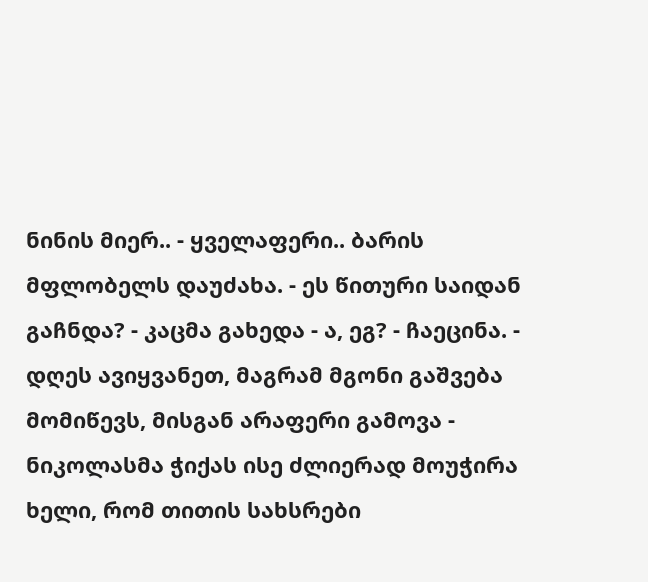ნინის მიერ.. - ყველაფერი.. ბარის მფლობელს დაუძახა. - ეს წითური საიდან გაჩნდა? - კაცმა გახედა - ა, ეგ? - ჩაეცინა. - დღეს ავიყვანეთ, მაგრამ მგონი გაშვება მომიწევს, მისგან არაფერი გამოვა - ნიკოლასმა ჭიქას ისე ძლიერად მოუჭირა ხელი, რომ თითის სახსრები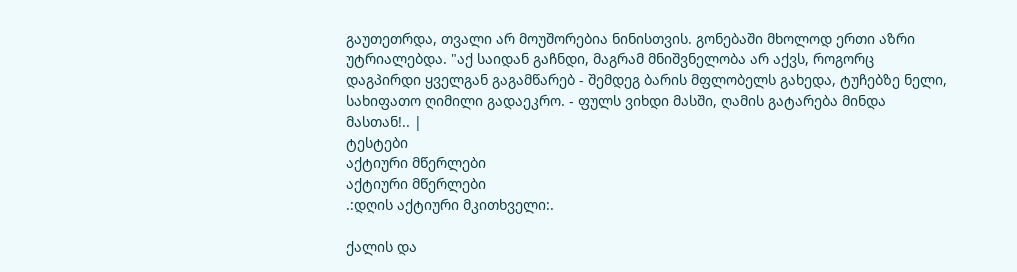გაუთეთრდა, თვალი არ მოუშორებია ნინისთვის. გონებაში მხოლოდ ერთი აზრი უტრიალებდა. "აქ საიდან გაჩნდი, მაგრამ მნიშვნელობა არ აქვს, როგორც დაგპირდი ყველგან გაგამწარებ - შემდეგ ბარის მფლობელს გახედა, ტუჩებზე ნელი, სახიფათო ღიმილი გადაეკრო. - ფულს ვიხდი მასში, ღამის გატარება მინდა მასთან!.. |
ტესტები
აქტიური მწერლები
აქტიური მწერლები
.:დღის აქტიური მკითხველი:.

ქალის და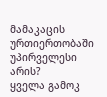მამაკაცის ურთიერთობაში უპირველესი არის?
ყველა გამოკ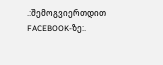.:შემოგვიერთდით FACEBOOK-ზე:.